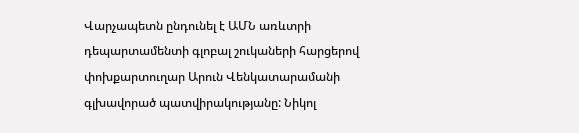Վարչապետն ընդունել է ԱՄՆ առևտրի դեպարտամենտի գլոբալ շուկաների հարցերով փոխքարտուղար Արուն Վենկատարամանի գլխավորած պատվիրակությանը: Նիկոլ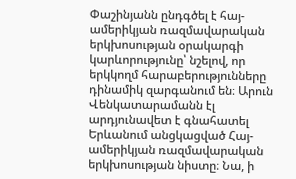Փաշինյանն ընդգծել է հայ-ամերիկյան ռազմավարական երկխոսության օրակարգի կարևորությունը՝ նշելով, որ երկկողմ հարաբերությունները դինամիկ զարգանում են։ Արուն Վենկատարամանն էլ արդյունավետ է գնահատել Երևանում անցկացված Հայ-ամերիկյան ռազմավարական երկխոսության նիստը։ Նա, ի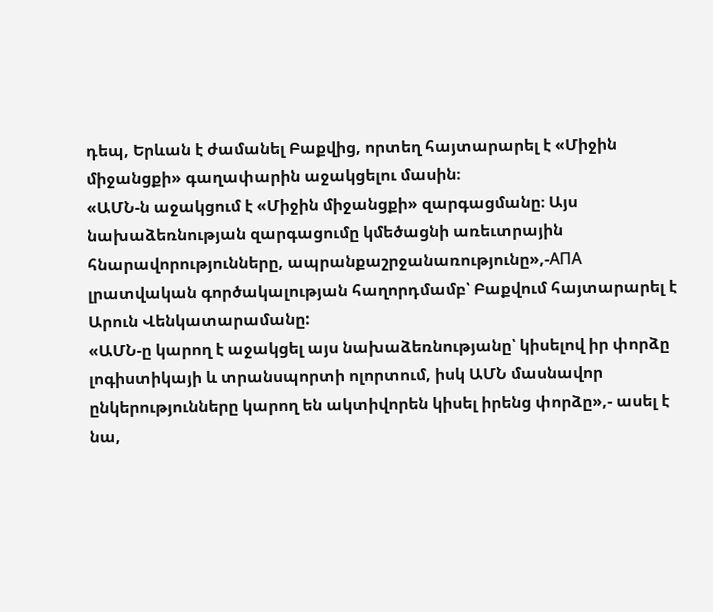դեպ, Երևան է ժամանել Բաքվից, որտեղ հայտարարել է «Միջին միջանցքի» գաղափարին աջակցելու մասին։
«ԱՄՆ-ն աջակցում է «Միջին միջանցքի» զարգացմանը։ Այս նախաձեռնության զարգացումը կմեծացնի առեւտրային հնարավորությունները, ապրանքաշրջանառությունը»,-АПА լրատվական գործակալության հաղորդմամբ՝ Բաքվում հայտարարել է Արուն Վենկատարամանը:
«ԱՄՆ-ը կարող է աջակցել այս նախաձեռնությանը՝ կիսելով իր փորձը լոգիստիկայի և տրանսպորտի ոլորտում, իսկ ԱՄՆ մասնավոր ընկերությունները կարող են ակտիվորեն կիսել իրենց փորձը»,- ասել է նա,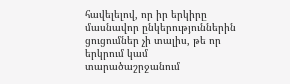հավելելով, որ իր երկիրը մասնավոր ընկերություններին ցուցումներ չի տալիս, թե որ երկրում կամ տարածաշրջանում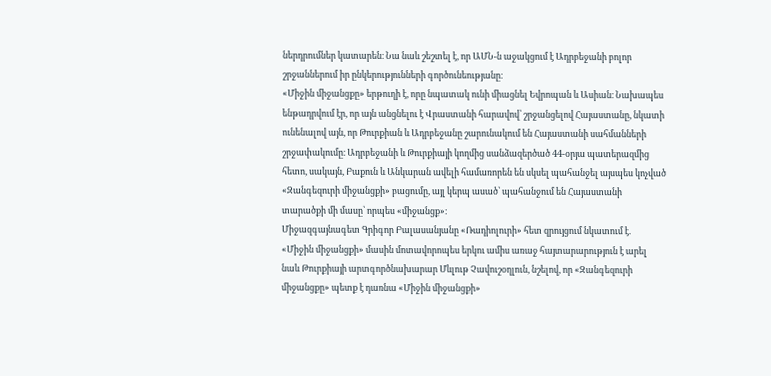ներդրումներ կատարեն։ Նա նաև շեշտել է, որ ԱՄՆ-ն աջակցում է Ադրբեջանի բոլոր շրջաններում իր ընկերությունների գործունեությանը։
«Միջին միջանցքը» երթուղի է, որը նպատակ ունի միացնել Եվրոպան և Ասիան։ Նախապես ենթադրվում էր, որ այն անցնելու է Վրաստանի հարավով՝ շրջանցելով Հայաստանը, նկատի ունենալով այն, որ Թուրքիան և Ադրբեջանը շարունակում են Հայաստանի սահմանների շրջափակումը։ Ադրբեջանի և Թուրքիայի կողմից սանձազերծած 44-օրյա պատերազմից հետո, սակայն, Բաքուն և Անկարան ավելի համառորեն են սկսել պահանջել այսպես կոչված «Զանգեզուրի միջանցքի» բացումը, այլ կերպ ասած՝ պահանջում են Հայաստանի տարածքի մի մասը՝ որպես «միջանցք»։
Միջազգայնագետ Գրիգոր Բալասանյանը «Ռադիոլուրի» հետ զրույցում նկատում է.
«Միջին միջանցքի» մասին մոտավորոպես երկու ամիս առաջ հայտարարություն է արել նաև Թուրքիայի արտգործնախարար Մևլութ Չավուշօղլուն, նշելով, որ «Զանգեզուրի միջանցքը» պետք է դառնա «Միջին միջանցքի»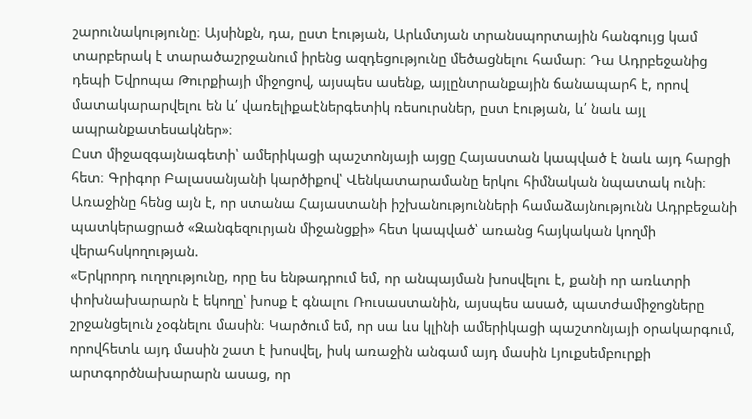շարունակությունը։ Այսինքն, դա, ըստ էության, Արևմտյան տրանսպորտային հանգույց կամ տարբերակ է տարածաշրջանում իրենց ազդեցությունը մեծացնելու համար։ Դա Ադրբեջանից դեպի Եվրոպա Թուրքիայի միջոցով, այսպես ասենք, այլընտրանքային ճանապարհ է, որով մատակարարվելու են և՛ վառելիքաէներգետիկ ռեսուրսներ, ըստ էության, և՛ նաև այլ ապրանքատեսակներ»։
Ըստ միջազգայնագետի՝ ամերիկացի պաշտոնյայի այցը Հայաստան կապված է նաև այդ հարցի հետ։ Գրիգոր Բալասանյանի կարծիքով՝ Վենկատարամանը երկու հիմնական նպատակ ունի։ Առաջինը հենց այն է, որ ստանա Հայաստանի իշխանությունների համաձայնությունն Ադրբեջանի պատկերացրած «Զանգեզուրյան միջանցքի» հետ կապված՝ առանց հայկական կողմի վերահսկողության.
«Երկրորդ ուղղությունը, որը ես ենթադրում եմ, որ անպայման խոսվելու է, քանի որ առևտրի փոխնախարարն է եկողը՝ խոսք է գնալու Ռուսաստանին, այսպես ասած, պատժամիջոցները շրջանցելուն չօգնելու մասին։ Կարծում եմ, որ սա ևս կլինի ամերիկացի պաշտոնյայի օրակարգում, որովհետև այդ մասին շատ է խոսվել, իսկ առաջին անգամ այդ մասին Լյուքսեմբուրքի արտգործնախարարն ասաց, որ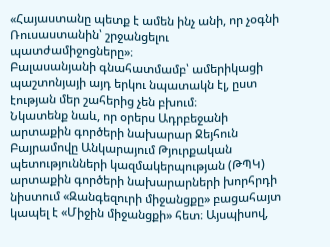«Հայաստանը պետք է ամեն ինչ անի, որ չօգնի Ռուսաստանին՝ շրջանցելու պատժամիջոցները»։
Բալասանյանի գնահատմամբ՝ ամերիկացի պաշտոնյայի այդ երկու նպատակն էլ, ըստ էության մեր շահերից չեն բխում։
Նկատենք նաև, որ օրերս Ադրբեջանի արտաքին գործերի նախարար Ջեյհուն Բայրամովը Անկարայում Թյուրքական պետությունների կազմակերպության (ԹՊԿ) արտաքին գործերի նախարարների խորհրդի նիստում «Զանգեզուրի միջանցքը» բացահայտ կապել է «Միջին միջանցքի» հետ։ Այսպիսով,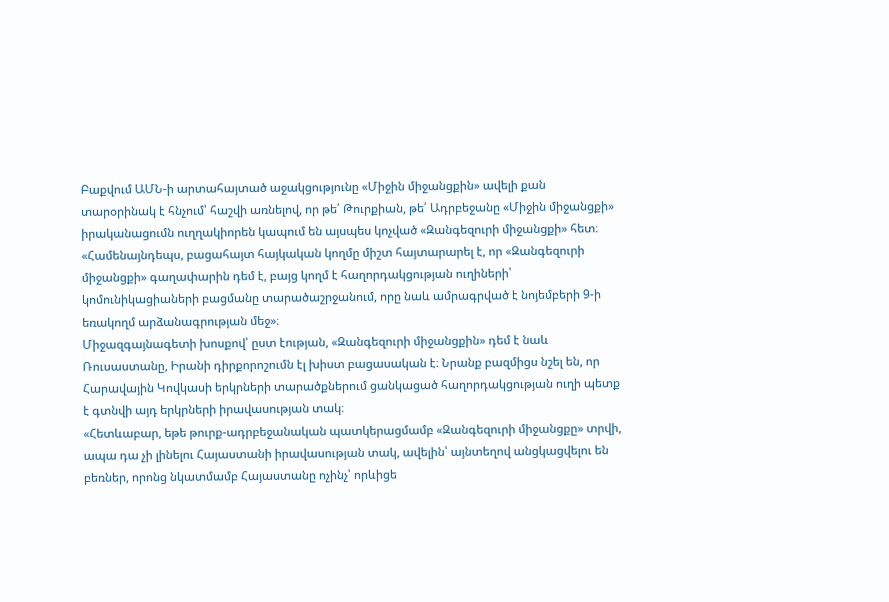Բաքվում ԱՄՆ-ի արտահայտած աջակցությունը «Միջին միջանցքին» ավելի քան տարօրինակ է հնչում՝ հաշվի առնելով, որ թե՛ Թուրքիան, թե՛ Ադրբեջանը «Միջին միջանցքի» իրականացումն ուղղակիորեն կապում են այսպես կոչված «Զանգեզուրի միջանցքի» հետ։
«Համենայնդեպս, բացահայտ հայկական կողմը միշտ հայտարարել է, որ «Զանգեզուրի միջանցքի» գաղափարին դեմ է, բայց կողմ է հաղորդակցության ուղիների՝ կոմունիկացիաների բացմանը տարածաշրջանում, որը նաև ամրագրված է նոյեմբերի 9-ի եռակողմ արձանագրության մեջ»։
Միջազգայնագետի խոսքով՝ ըստ էության, «Զանգեզուրի միջանցքին» դեմ է նաև Ռուսաստանը, Իրանի դիրքորոշումն էլ խիստ բացասական է։ Նրանք բազմիցս նշել են, որ Հարավային Կովկասի երկրների տարածքներում ցանկացած հաղորդակցության ուղի պետք է գտնվի այդ երկրների իրավասության տակ։
«Հետևաբար, եթե թուրք-ադրբեջանական պատկերացմամբ «Զանգեզուրի միջանցքը» տրվի, ապա դա չի լինելու Հայաստանի իրավասության տակ, ավելին՝ այնտեղով անցկացվելու են բեռներ, որոնց նկատմամբ Հայաստանը ոչինչ՝ որևիցե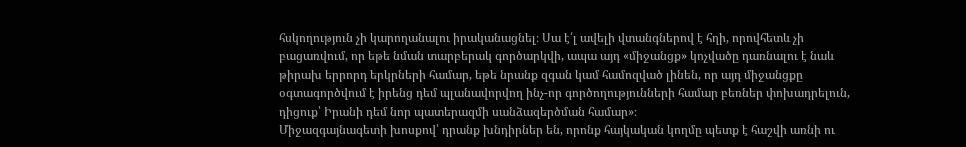հսկողություն չի կարողանալու իրականացնել։ Սա է՛լ ավելի վտանգներով է հղի, որովհետև չի բացառվում, որ եթե նման տարբերակ գործարկվի, ապա այդ «միջանցք» կոչվածը դառնալու է նաև թիրախ երրորդ երկրների համար, եթե նրանք զգան կամ համոզված լինեն, որ այդ միջանցքը օգտագործվում է իրենց դեմ պլանավորվող ինչ-որ գործողությունների համար բեռներ փոխադրելուն, դիցուք՝ Իրանի դեմ նոր պատերազմի սանձազերծման համար»։
Միջազգայնագետի խոսքով՝ դրանք խնդիրներ են, որոնք հայկական կողմը պետք է հաշվի առնի ու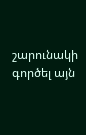շարունակի գործել այն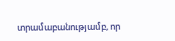տրամաբանությամբ, որ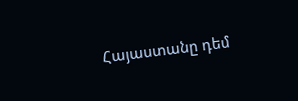Հայաստանը դեմ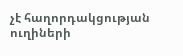չէ հաղորդակցության ուղիների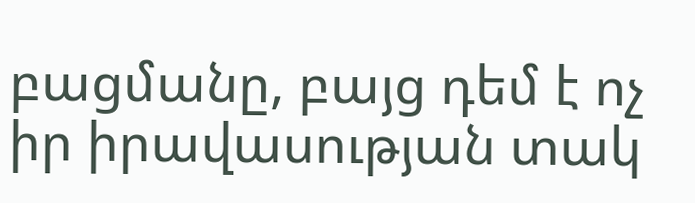բացմանը, բայց դեմ է ոչ իր իրավասության տակ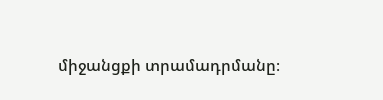միջանցքի տրամադրմանը։